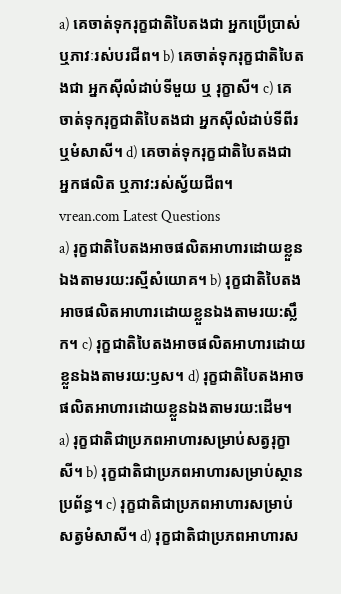a) គេចាត់ទុករុក្ខជាតិបៃតងជា អ្នកប្រើប្រាស់ ឬភាវៈរស់បរជីព។ b) គេចាត់ទុករុក្ខជាតិបៃតងជា អ្នកស៊ីលំដាប់ទីមួយ ឬ រុក្ខាសី។ c) គេចាត់ទុករុក្ខជាតិបៃតងជា អ្នកស៊ីលំដាប់ទីពីរ ឬមំសាសី។ d) គេចាត់ទុករុក្ខជាតិបៃតងជា អ្នកផលិត ឬភាវ:រស់ស្វ័យជីព។
vrean.com Latest Questions
a) រុក្ខជាតិបៃតងអាចផលិតអាហារដោយខ្លួនឯងតាមរយ:រស្មីសំយោគ។ b) រុក្ខជាតិបៃតងអាចផលិតអាហារដោយខ្លួនឯងតាមរយ:ស្លឹក។ c) រុក្ខជាតិបៃតងអាចផលិតអាហារដោយខ្លួនឯងតាមរយ:ឫស។ d) រុក្ខជាតិបៃតងអាចផលិតអាហារដោយខ្លួនឯងតាមរយ:ដើម។
a) រុក្ខជាតិជាប្រភពអាហារសម្រាប់សត្វរុក្ខាសី។ b) រុក្ខជាតិជាប្រភពអាហារសម្រាប់ស្ថានប្រព័ន្ធ។ c) រុក្ខជាតិជាប្រភពអាហារសម្រាប់សត្វមំសាសី។ d) រុក្ខជាតិជាប្រភពអាហារស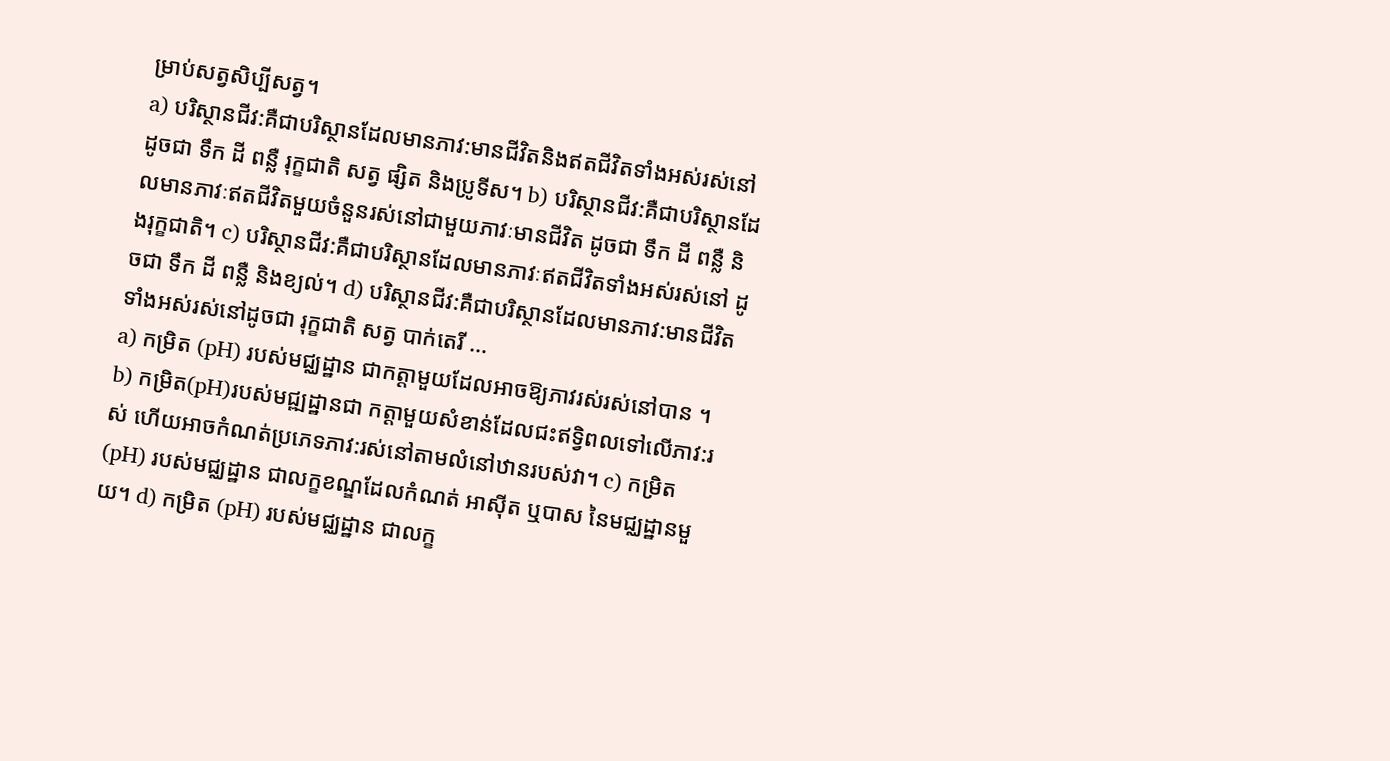ម្រាប់សត្វសិប្បីសត្វ។
a) បរិស្ថានជីវ:គឺជាបរិស្ថានដែលមានភាវ:មានជីវិតនិងឥតជីវិតទាំងអស់រស់នៅ ដូចជា ទឹក ដី ពន្លឺ រុក្ខជាតិ សត្វ ផ្សិត និងប្រូទីស។ b) បរិស្ថានជីវ:គឺជាបរិស្ថានដែលមានភាវៈឥតជីវិតមួយចំនួនរស់នៅជាមួយភាវៈមានជីវិត ដូចជា ទឹក ដី ពន្លឺ និងរុក្ខជាតិ។ c) បរិស្ថានជីវ:គឺជាបរិស្ថានដែលមានភាវៈឥតជីវិតទាំងអស់រស់នៅ ដូចជា ទឹក ដី ពន្លឺ និងខ្យល់។ d) បរិស្ថានជីវ:គឺជាបរិស្ថានដែលមានភាវ:មានជីវិតទាំងអស់រស់នៅដូចជា រុក្ខជាតិ សត្វ បាក់តេរី ...
a) កម្រិត (pH) របស់មជ្ឈដ្ឋាន ជាកត្តាមួយដែលអាចឱ្យភាវរស់រស់នៅបាន ។ b) កម្រិត(pH)របស់មជ្ឍដ្ឋានជា កត្តាមួយសំខាន់ដែលជះឥទ្វិពលទៅលើភាវ:រស់ ហើយអាចកំណត់ប្រភេទភាវ:រស់នៅតាមលំនៅឋានរបស់វា។ c) កម្រិត (pH) របស់មជ្ឈដ្ឋាន ជាលក្ខខណ្ឌដែលកំណត់ អាស៊ីត ឬបាស នៃមជ្ឈដ្ឋានមួយ។ d) កម្រិត (pH) របស់មជ្ឈដ្ឋាន ជាលក្ខ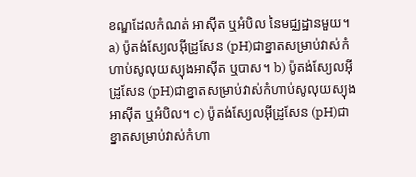ខណ្ឌដែលកំណត់ អាស៊ីត ឬអំបិល នៃមជ្ឈដ្ឋានមួយ។
a) ប៉ូតង់ស្យែលអ៊ីដ្រូសែន (pH)ជាខ្នាតសម្រាប់វាស់កំហាប់សូលុយស្យុងអាស៊ីត ឬបាស។ b) ប៉ូតង់ស្យែលអ៊ីដ្រូសែន (pH)ជាខ្នាតសម្រាប់វាស់កំហាប់សូលុយស្យុងអាស៊ីត ឬអំបិល។ c) ប៉ូតង់ស្យែលអ៊ីដ្រូសែន (pH)ជាខ្នាតសម្រាប់វាស់កំហា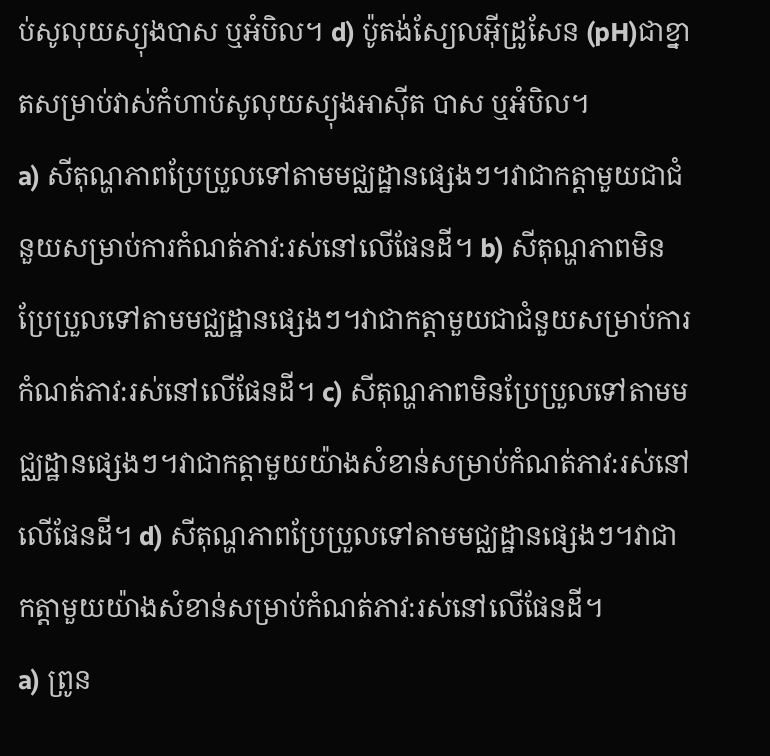ប់សូលុយស្យុងបាស ឬអំបិល។ d) ប៉ូតង់ស្យែលអ៊ីដ្រូសែន (pH)ជាខ្នាតសម្រាប់វាស់កំហាប់សូលុយស្យុងអាស៊ីត បាស ឬអំបិល។
a) សីតុណ្ហភាពប្រែប្រួលទៅតាមមជ្ឈដ្ឋានផ្សេងៗ។វាជាកត្តាមួយជាជំនួយសម្រាប់ការកំណត់ភាវ:រស់នៅលើផែនដី។ b) សីតុណ្ហភាពមិនប្រែប្រួលទៅតាមមជ្ឈដ្ឋានផ្សេងៗ។វាជាកត្តាមួយជាជំនួយសម្រាប់ការកំណត់ភាវ:រស់នៅលើផែនដី។ c) សីតុណ្ហភាពមិនប្រែប្រួលទៅតាមមជ្ឈដ្ឋានផ្សេងៗ។វាជាកត្តាមួយយ៉ាងសំខាន់សម្រាប់កំណត់ភាវ:រស់នៅលើផែនដី។ d) សីតុណ្ហភាពប្រែប្រួលទៅតាមមជ្ឈដ្ឋានផ្សេងៗ។វាជាកត្តាមួយយ៉ាងសំខាន់សម្រាប់កំណត់ភាវ:រស់នៅលើផែនដី។
a) ព្រូន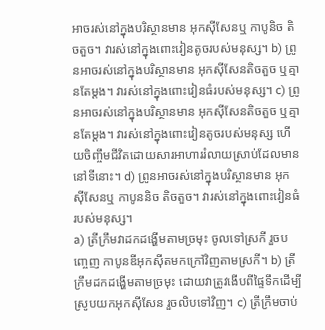អាចរស់នៅក្នុងបរិស្ថានមាន អុកស៊ីសែនឬ កាបូនិច តិចតួច។ វារស់នៅក្នុងពោះវៀនតូចរបស់មនុស្ស។ b) ព្រូនអាចរស់នៅក្នុងបរិស្ថានមាន អុកស៊ីសែនតិចតួច ឬគ្មានតែម្តង។ វារស់នៅក្នុងពោះវៀនធំរបស់មនុស្ស។ c) ព្រូនអាចរស់នៅក្នុងបរិស្ថានមាន អុកស៊ីសែនតិចតួច ឬគ្មានតែម្ដង។ វារស់នៅក្នុងពោះវៀនតូចរបស់មនុស្ស ហើយចិញ្ចឹមជីវិតដោយសារអាហាររំលាយស្រាប់ដែលមាននៅទីនោះ។ d) ព្រូនអាចរស់នៅក្នុងបរិស្ថានមាន អុកស៊ីសែនឬ កាបូននិច តិចតួច។ វារស់នៅក្នុងពោះវៀនធំរបស់មនុស្ស។
a) ត្រីក្រឹមវាដកដង្ហើមតាមច្រមុះ ចូលទៅស្រកី រួចបញ្ចេញ កាបូនឌីអុកស៊ីតមកក្រៅវិញតាមស្រកី។ b) ត្រីក្រឹមដកដង្ហើមតាមច្រមុះ ដោយវាត្រូវងើបពីផ្ទៃទឹកដើម្បីស្រូបយកអុកស៊ីសែន រួចលិបទៅវិញ។ c) ត្រីក្រឹមចាប់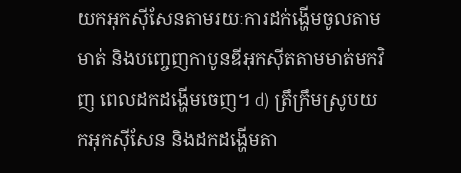យកអុកស៊ីសែនតាមរយៈការដក់ង្ហើមចូលតាមមាត់ និងបញ្ចេញកាបូនឌីអុកស៊ីតតាមមាត់មកវិញ ពេលដកដង្ហើមចេញ។ d) ត្រឹក្រឹមស្រូបយកអុកស៊ីសែន និងដកដង្ហើមតា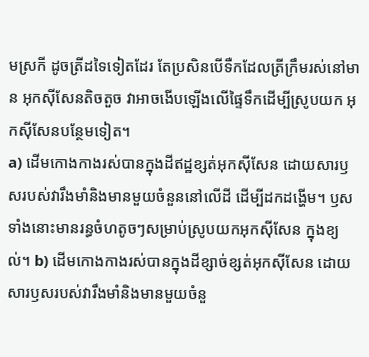មស្រកី ដូចត្រីដទៃទៀតដែរ តែប្រសិនបើទឺកដែលត្រីក្រឹមរស់នៅមាន អុកស៊ីសែនតិចតួច វាអាចងើបឡើងលើផ្ទៃទឹកដើម្បីស្រូបយក អុកស៊ីសែនបន្ថែមទៀត។
a) ដើមកោងកាងរស់បានក្នុងដីឥដ្ឋខ្សត់អុកស៊ីសែន ដោយសារឫសរបស់វារឹងមាំនិងមានមួយចំនួននៅលើដី ដើម្បីដកដង្ហើម។ ឫសទាំងនោះមានរន្ធចំហតូចៗសម្រាប់ស្រូបយកអុកស៊ីសែន ក្នុងខ្យល់។ b) ដើមកោងកាងរស់បានក្នុងដីខ្សាច់ខ្សត់អុកស៊ីសែន ដោយសារឫសរបស់វារឹងមាំនិងមានមួយចំនួ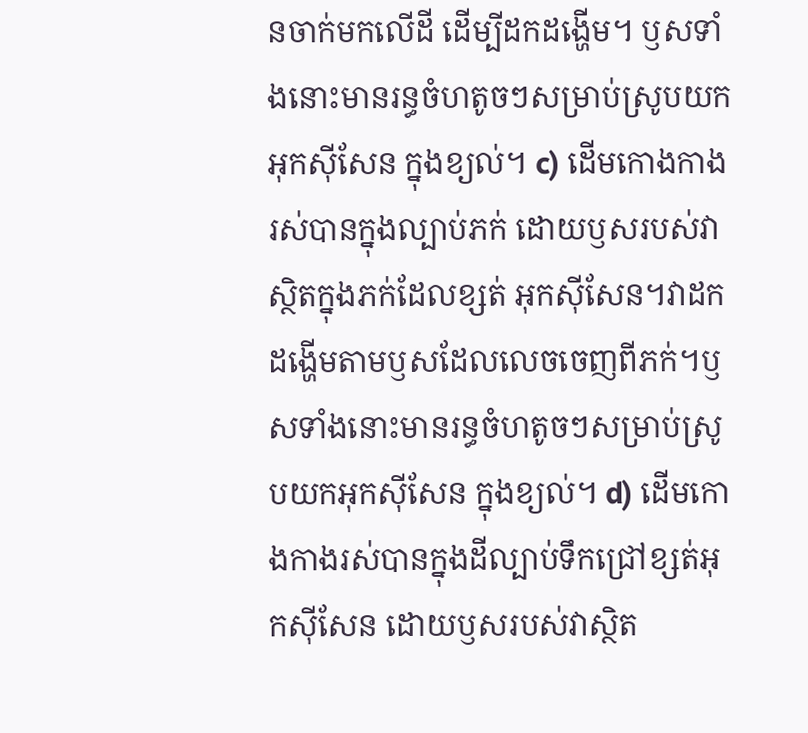នចាក់មកលើដី ដើម្បីដកដង្ហើម។ ឫសទាំងនោះមានរន្ធចំហតូចៗសម្រាប់ស្រូបយកអុកស៊ីសែន ក្នុងខ្យល់។ c) ដើមកោងកាងរស់បានក្នុងល្បាប់ភក់ ដោយឫសរបស់វាស្ថិតក្នុងភក់ដែលខ្សត់ អុកស៊ីសែន។វាដកដង្ហើមតាមឫសដែលលេចចេញពីភក់។ឫសទាំងនោះមានរន្ធចំហតូចៗសម្រាប់ស្រូបយកអុកស៊ីសែន ក្នុងខ្យល់។ d) ដើមកោងកាងរស់បានក្នុងដីល្បាប់ទឹកជ្រៅខ្សត់អុកស៊ីសែន ដោយឫសរបស់វាស្ថិត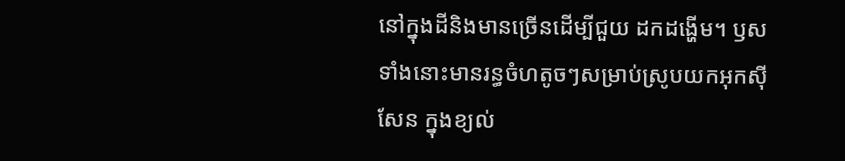នៅក្នុងដីនិងមានច្រើនដើម្បីជួយ ដកដង្ហើម។ ឫសទាំងនោះមានរន្ធចំហតូចៗសម្រាប់ស្រូបយកអុកស៊ីសែន ក្នុងខ្យល់